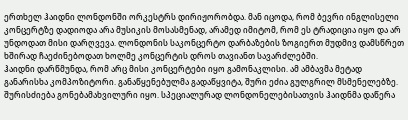ერთხელ ჰაიდნი ლონდონში ორკესტრს დირიჟორობდა. მან იცოდა, რომ ბევრი ინგლისელი კონცერტზე დადიოდა არა მუსიკის მოსასმენად, არამედ იმიტომ, რომ ეს ტრადიცია იყო და არ უნდოდათ მისი დარღვევა. ლონდონის საკონცერტო დარბაზების ზოგიერთ მუდმივ დამსწრეთ ხშირად ჩაეძინებოდათ ხოლმე კონცერტის დროს თავიანთ სავარძლებში.
ჰაიდნი დარწმუნდა, რომ არც მისი კონცერტები იყო გამონაკლისი. ამ ამბავმა მეტად განარისხა კომპოზიტორი. განაწყენებულმა გადაწყვიტა, შური ეძია გულგრილ მსმენელებზე.
შურისძიება გონებამახვილური იყო. სპეციალურად ლონდონელებისათვის ჰაიდნმა დაწერა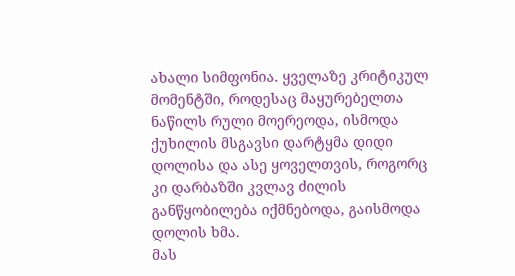ახალი სიმფონია. ყველაზე კრიტიკულ მომენტში, როდესაც მაყურებელთა ნაწილს რული მოერეოდა, ისმოდა ქუხილის მსგავსი დარტყმა დიდი დოლისა და ასე ყოველთვის, როგორც კი დარბაზში კვლავ ძილის განწყობილება იქმნებოდა, გაისმოდა დოლის ხმა.
მას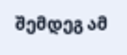შემდეგ ამ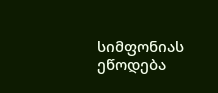სიმფონიას ეწოდება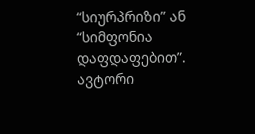“სიურპრიზი” ან “სიმფონია დაფდაფებით”.
ავტორი